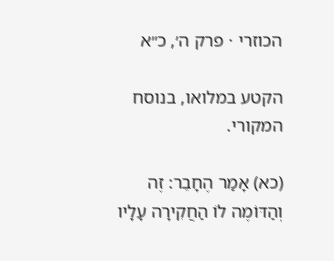הכוזרי · פרק ה׳, כ״א

הקטע במלואו, בנוסח המקורי.

(כא) אָמַר הֶחָבֵר: זֶה וְהַדּוֹמֶה לוֹ הַחֲקִירָה עָלָיו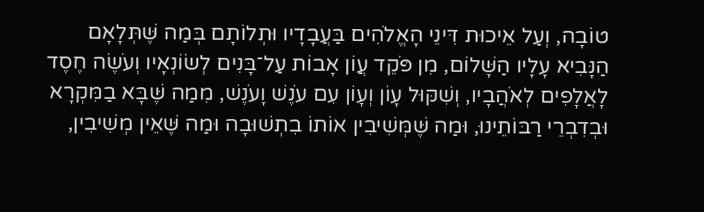טוֹבָה, וְעַל אֵיכוּת דִּינֵי הָאֱלֹהִים בַּעֲבָדָיו וּתְלוֹתָם בְּמַה שֶּׁתְּלָאָם הַנָּבִיא עָלָיו הַשָּׁלוֹם, מִן פֹּקֵד עֲוֹן אָבוֹת עַל־בָּנִים לְשׂוֹנְאָיו וְעֹשֶׂה חֶסֶד לָאֲלָפִים לְאֹהֲבָיו, וְשִׁקּוּל עָוֹן וְעָוֹן עִם עֹנֶשׁ וָעֹנֶשׁ, מִמַה שֶּׁבָּא בַמִּקְרָא וּבְדִבְרֵי רַבּוֹתֵינוּ, וּמַה שֶּׁמְּשִׁיבִין אוֹתוֹ בִתְשׁוּבָה וּמַה שֶּׁאֵין מְשִׁיבִין,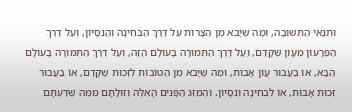וּתְנָאֵי הַתְּשׁוּבָה, וּמַה שֶּׁיָּבֹא מִן הַצָּרוֹת עַל דֶּרֶךְ הַבְּחִינָה וְהַנִּסָּיוֹן, וְעַל דֶּרֶךְ הַפֵּרָעוֹן מֵעָוֹן שֶׁקָּדַם, וְעַל דֶּרֶךְ הַתְּמוּרָה בָעוֹלָם הַזֶּה, וְעַל דֶּרֶךְ הַתְּמוּרָה בָעוֹלָם הַבָּא, אוֹ בַעֲבוּר עֲוֹן אָבוֹת, וּמַה שֶּׁיָּבֹא מִן הַטּוֹבוֹת לִזְכוּת שֶׁקָּדַם, אוֹ בַעֲבוּר זְכוּת אָבוֹת, אוֹ לִבְחִינָה וְנִסָּיוֹן. וְהֶמְזֵג הַפָּנִים הָאֵלֶּה וְזוּלָתָם מִמַּה שֶּׁדַּעְתָּם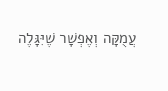עֲמֻקָּה וְאֶפְשָׁר שֶׁיִּגָּלֶה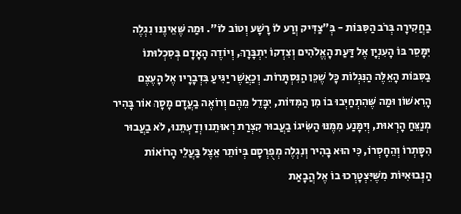בַחֲקִירָה בְּרֹב הַסִּבּוֹת - בְּ"צַדִּיק וְרַע לוֹ רָשָׁע וְטוֹב לוֹ". וּמַה שֶּׁאֵינֶנּוּ נִגְלֶה יִמָּסֵר בּוֹ הָעִנְיָן אֶל דַּעַת הָאֱלֹהִים וְצִדְקוֹ יִתְבָּרָךְ, וְיוֹדֶה הָאָדָם בְּסִכְלוּתוֹ בַסִּבּוֹת הָאֵלֶּה הַנִּגְלוֹת כָּל שֶׁכֵּן הַנִּסְתָּרוֹת. וְכַאֲשֶׁר יַגִּיעַ בִּדְבָרָיו אֶל הָעֶצֶם הָרִאשׁוֹן וּמַה שֶּׁהִתְחַיְּבוּ בוֹ מִן הַמִּדּוֹת, יִבָּדֵל מֵהֶם וְרוֹאֶה בַעֲדָם מָסָךְ אוֹר בָּהִיר מְנַצֵּחַ הָרְאוּת, וְיִמָּנַע מִמֶּנּוּ הַשִּׂיגוֹ בַעֲבוּר קִצְרַת רְאוּתֵנוּ וְדַעְתֵּנוּ, לֹא בַעֲבוּר הִסָּתְרוֹ וְהֵחָסְרוֹ, כִּי הוּא בָהִיר וְנִגְלֶה מְפֻרְסָם בְּיוֹתֵר אֵצֶל בַּעֲלֵי הָרוֹאוֹת הַנְּבוּאִיּוֹת מִשֶּׁיִּצְטָרְכוּ בוֹ אֶל הֲבָאַת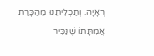רְאָיָה. וְתַכְלִיתֵנוּ מֵהַכָּרַת אֲמִתָּתוֹ שֶׁנַּכִּיר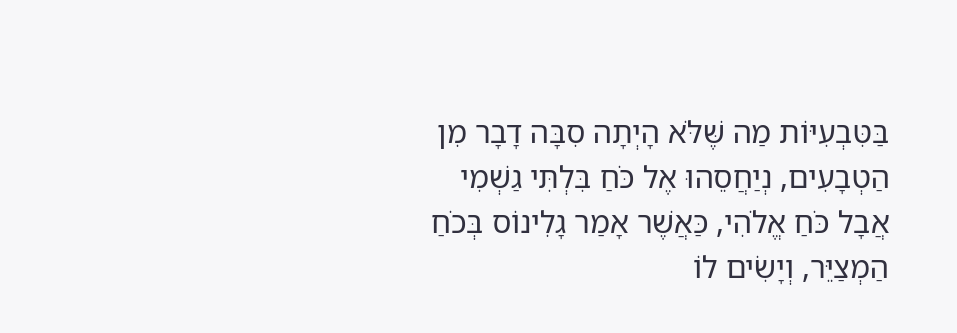בַּטִּבְעִיּוֹת מַה שֶּׁלֹּא הָיְתָה סִבָּה דָבָר מִן הַטְבָעִים, נְיַחֲסֵהוּ אֶל כֹּחַ בִּלְתִּי גַשְׁמִי אֲבָל כֹּחַ אֱלֹהִי, כַּאֲשֶׁר אָמַר גָלִינוֹס בְּכֹחַ הַמְצַיֵּר, וְיָשִׂים לוֹ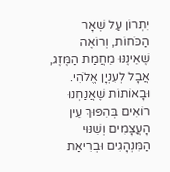יִתְרוֹן עַל שְׁאָר הַכֹּחוֹת, וְרוֹאֶה שֶׁאֵינֶנּוּ מֵחֲמַת הַמֶּזֶג, אֲבָל לְעִנְיָן אֱלֹהִי. וּבָאוֹתוֹת שֶׁאֲנַחְנוּ רוֹאִים בְּהִפּוּךְ עֵין הָעֲצָמִים וְשִׁנּוּי הַמִּנְהָגִים וּבְרִיאַת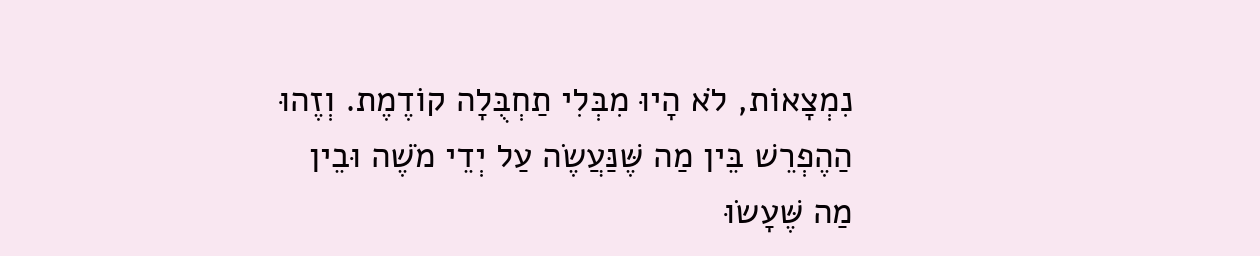נִמְצָאוֹת, לֹא הָיוּ מִבְּלִי תַחְבֻּלָה קוֹדֶמֶת. וְזֶהוּ הַהֶפְרֵשׁ בֵּין מַה שֶּׁנַּעֲשֶׂה עַל יְדֵי מֹשֶׁה וּבֵין מַה שֶּׁעָשׂוּ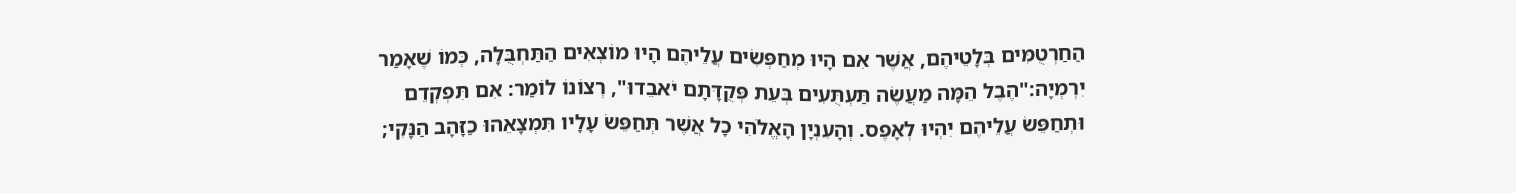הַחַרְטֻמִּים בְּלָטֵיהֶם, אֲשֶׁר אִם הָיוּ מְחַפְּשִׂים עֲלֵיהֶם הָיוּ מוֹצְאִים הַתַּחְבֻּלָה, כְּמוֹ שֶׁאָמַר יִרְמְיָה:"הֶבֶל הֵמָּה מַעֲשֶׂה תַּעְתֻּעִים בְּעֵת פְּקֻדָּתָם יֹאבֵדוּ", רְצוֹנוֹ לוֹמַר: אִם תִּפְקְדֵם וּתְחַפֵּשׂ עֲלֵיהֶם יִהְיוּ לְאָפֶס. וְהָעִנְיָן הָאֱלֹהִי כָל אֲשֶׁר תְּחַפֵּשׂ עָלָיו תִּמְצָאֵהוּ כַזָּהָב הַנָּקִי;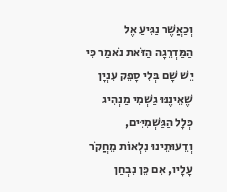וְכַאֲשֶׁר נַגִּיעַ אֶל הַמַּדְרֵגָה הַזֹּאת נֹאמַר כִּי יֵשׁ שָׁם בְּלִי סָפֵק עִנְיָן שֶׁאֵינֶנּוּ גַשְׁמִי מַנְהִיג כְּלָל הַגַּשְׁמִיִּים, וְדֵעוּתֵינוּ נִלְאוֹת מֵחֲקֹר עָלָיו, אִם כֵּן נִבְחַן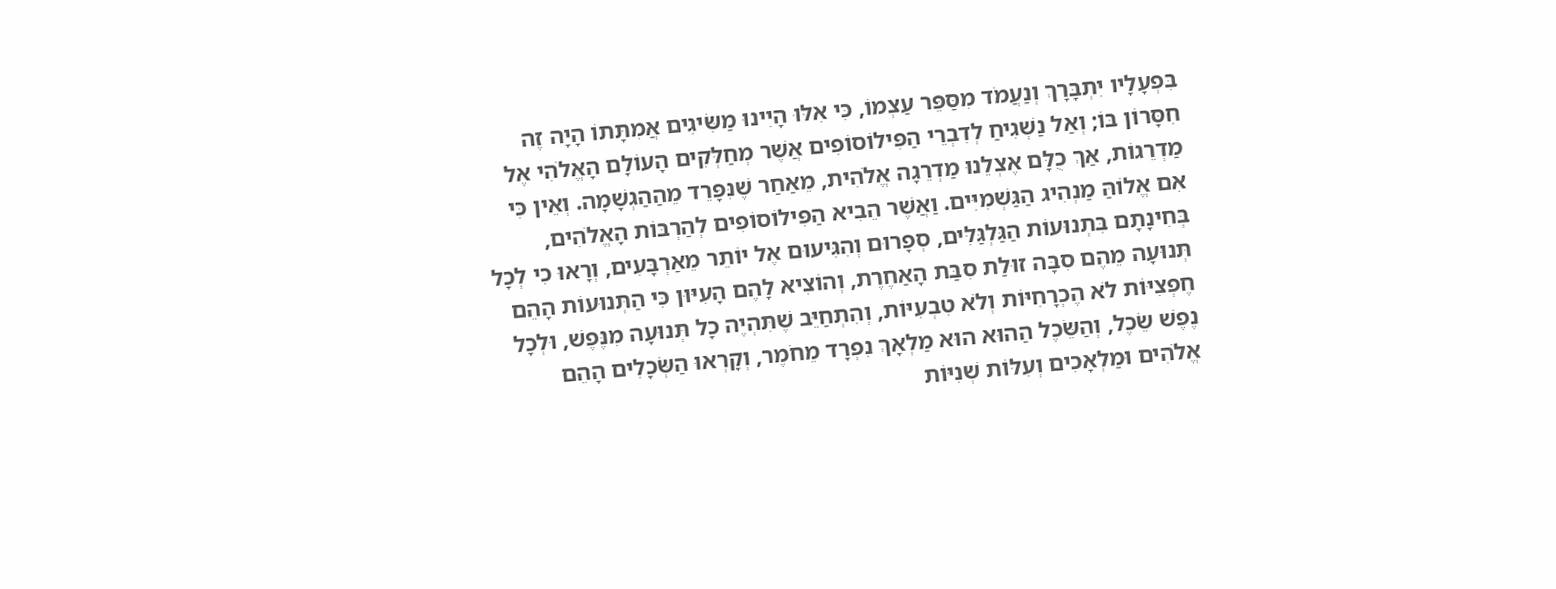בִּפְעָלָיו יִתְבָּרָךְ וְנַעֲמֹד מִסַּפֵּר עַצְמוֹ, כִּי אִלּוּ הָיִינוּ מַשִּׂיגִים אֲמִתָּתוֹ הָיָה זֶה חִסָּרוֹן בּוֹ; וְאַל נַשְׁגִיחַ לְדִבְרֵי הַפִּילוֹסוֹפִים אֲשֶׁר מְחַלְּקִים הָעוֹלָם הָאֱלֹהִי אֶל מַדְרֵגוֹת, אַךְ כֻלָּם אֶצְלֵנוּ מַדְרֵגָה אֱלֹהִית, מֵאַחַר שֶׁנִּפָּרֵד מֵהַהַגְשָׁמָה. וְאֵין כִּי אִם אֱלוֹהַּ מַנְהִיג הַגַּשְׁמִיִּים. וַאֲשֶׁר הֵבִיא הַפִּילוֹסוֹפִים לְהַרְבּוֹת הָאֱלֹהִים, בְּחִינָתָם בִּתְנוּעוֹת הַגַּלְגַּלִּים, סְפָרוּם וְהִגִּיעוּם אֶל יוֹתֵר מֵאַרְבָּעִים, וְרָאוּ כִי לְכָל תְּנוּעָה מֵהֶם סִבָּה זוּלַת סִבַּת הָאַחֶרֶת, וְהוֹצִיא לָהֶם הָעִיּוּן כִּי הַתְּנוּעוֹת הָהֵם חֶפְצִיּוֹת לֹא הֶכְרָחִיּוֹת וְלֹא טִבְעִיּוֹת, וְהִתְחַיֵּב שֶׁתִּהְיֶה כָל תְּנוּעָה מִנֶּפֶשׁ, וּלְכָל נֶפֶשׁ שֵׂכֶל, וְהַשֵּׂכֶל הַהוּא הוּא מַלְאָךְ נִפְרָד מֵחֹמֶר, וְקָרְאוּ הַשְּׂכָלִים הָהֵם אֱלֹהִים וּמַלְאָכִים וְעִלּוֹת שְׁנִיּוֹת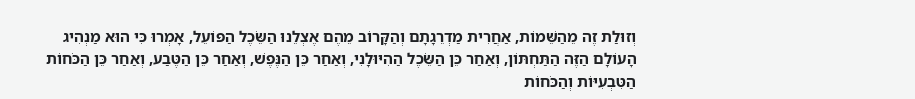וְזוּלַת זֶה מֵהַשֵּׁמוֹת, אַחֲרִית מַדְרֵגָתָם וְהַקָּרוֹב מֵהֶם אֶצְלֵנוּ הַשֵּׂכֶל הַפּוֹעֵל, אָמְרוּ כִּי הוּא מַנְהִיג הָעוֹלָם הַזֶּה הַתַּחְתּוֹן, וְאַחַר כֵּן הַשֵּׂכֶל הַהִיּוּלָנִי, וְאַחַר כֵּן הַנֶּפֶשׁ, וְאַחַר כֵּן הַטֶּבַע, וְאַחַר כֵּן הַכֹּחוֹת הַטִּבְעִיּוֹת וְהַכֹּחוֹת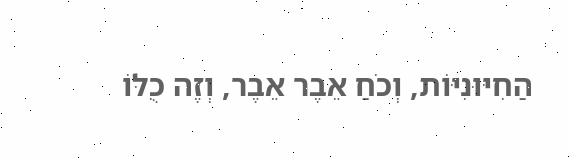הַחִיּוּנִיּוֹת, וְכֹחַ אֵבֶר אֵבֶר, וְזֶה כֻלּוֹ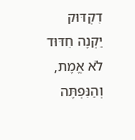דִקְדּוּק יַקְנֶה חִדּוּד לֹא אֱמֶת, וְהַנִּפְתֶּה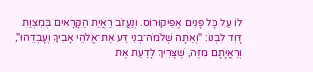לוֹ עַל כָּל פָּנִים אֶפִיקוּרוֹס. וְנַעֲזֹב רַאֲיַת הַקָּרָאִים בְּמִצְוַת דָּוִד לִבְנוֹ: "וְאַתָּה שְׁלֹמֹה־בְנִי דַּע אֶת־אֱלֹהֵי אָבִיךָ וְעָבְדֵהוּ", וְרַאֲיָתָם מִזֶּה, שֶׁצָּרִיךְ לָדַעַת אֶת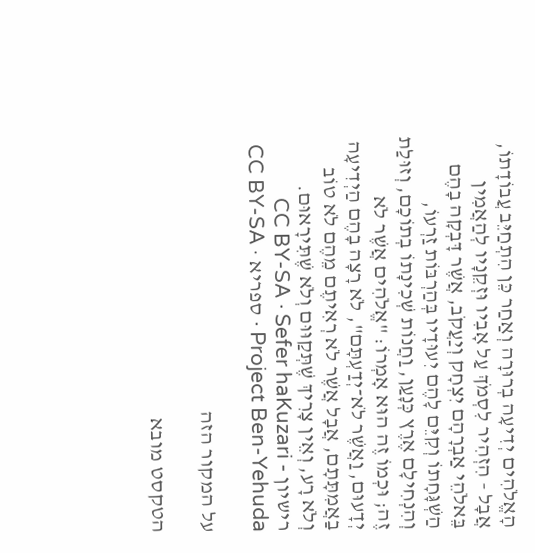הָאֱלֹהִים יְדִיעָה בְרוּרָה וְאַחַר כֵּן הִתְחַיֵּב עֲבוֹדָתוֹ, אֲבָל - הִזְהִיר לִסְמֹךְ עַל אָבִיו וּזְקֵנָיו לְהַאֲמִין בֵּאלֹהֵי אַבְרָהָם יִצְחָק וְיַעֲקֹב, אֲשֶׁר דָּבְקָה בָהֶם הַשְׁגָּחָתוֹ וְקִיֵּם לָהֶם יִעוּדָיו בְּהַרְבּוֹת זַרְעוֹ, וְהִנְחִילָם אֶרֶץ כְּנָעַן, וַחֲנוֹת שְׁכִינָתוֹ בְתוֹכָם, וְזוּלַת זֶה; וּכְמוֹ זֶה הוּא אָמְרוֹ: "אֱלֹהִים אֲשֶׁר לֹא יְדָעוּם, וַאֲשֶׁר לֹא־יְדַעְתָּם", לֹא רָצָה בָהֶם הַיְדִיעָה בַאֲמִתָּתָם, אֲבָל אֲשֶׁר לֹא רְאִיתֶם מֵהֶם לֹא טוֹב וְלֹא רָע, וְאֵין צָרִיךְ שֶׁתְּקַוּוּם וְלֹא שֶׁתִּירָאוּם.
רישיון CC BY-SA · Sefer haKuzari - Project Ben-Yehuda · ספריא · CC BY-SA

על המקור הזה

הטקסט מובא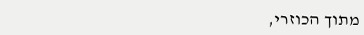מתוך הכוזרי,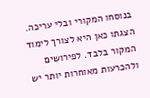בנוסחו המקורי ובלי עריכה. הצגתו כאן היא לצורך לימוד המקור בלבד. לפירושים ולהכרעות מאוחרות יותר יש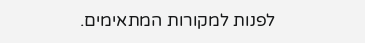לפנות למקורות המתאימים.